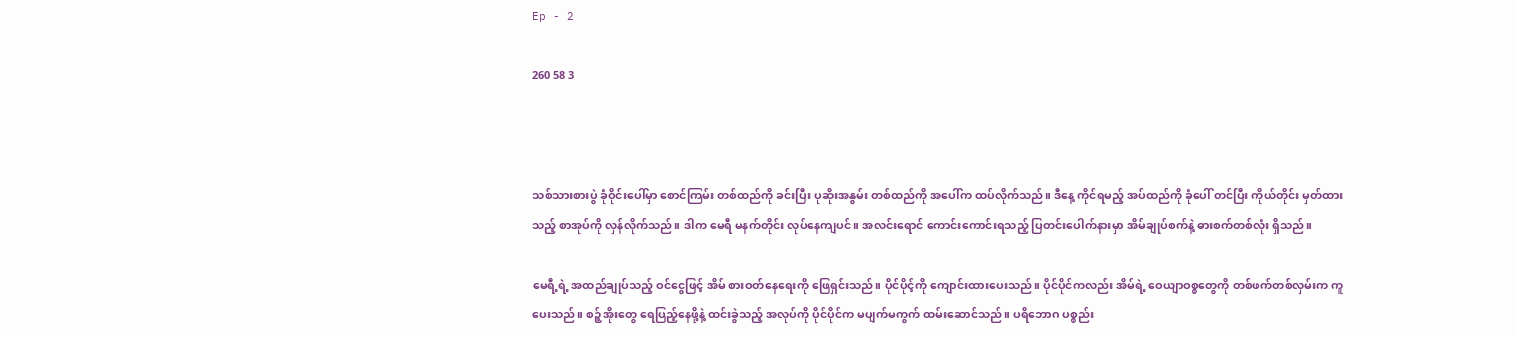Ep - 2

260 58 3



သစ်သားစားပွဲ ခုံဝိုင်းပေါ်မှာ စောင်ကြမ်း တစ်ထည်ကို ခင်းပြီး ပုဆိုးအနွမ်း တစ်ထည်ကို အပေါ်က ထပ်လိုက်သည်။ ဒီနေ့ ကိုင်ရမည့် အပ်ထည်ကို ခုံပေါ် တင်ပြီး ကိုယ်တိုင်း မှတ်ထားသည့် စာအုပ်ကို လှန်လိုက်သည်။ ဒါက မေရီ မနက်တိုင်း လုပ်နေကျပင်။ အလင်းရောင် ကောင်းကောင်းရသည့် ပြတင်းပေါက်နားမှာ အိမ်ချုပ်စက်နဲ့ ဓားစက်တစ်လုံး ရှိသည်။

မေရီ့ရဲ့ အထည်ချုပ်သည့် ဝင်ငွေဖြင့် အိမ် စားဝတ်နေရေးကို ဖြေရှင်းသည်။ ပိုင်ပိုင့်ကို ကျောင်းထားပေးသည်။ ပိုင်ပိုင်ကလည်း အိမ်ရဲ့ ဝေယျာဝစ္စတွေကို တစ်ဖက်တစ်လှမ်းက ကူပေးသည်။ စဉ့်အိုးတွေ ရေပြည့်နေဖို့နဲ့ ထင်းခွဲသည့် အလုပ်ကို ပိုင်ပိုင်က မပျက်မကွက် ထမ်းဆောင်သည်။ ပရိဘောဂ ပစ္စည်း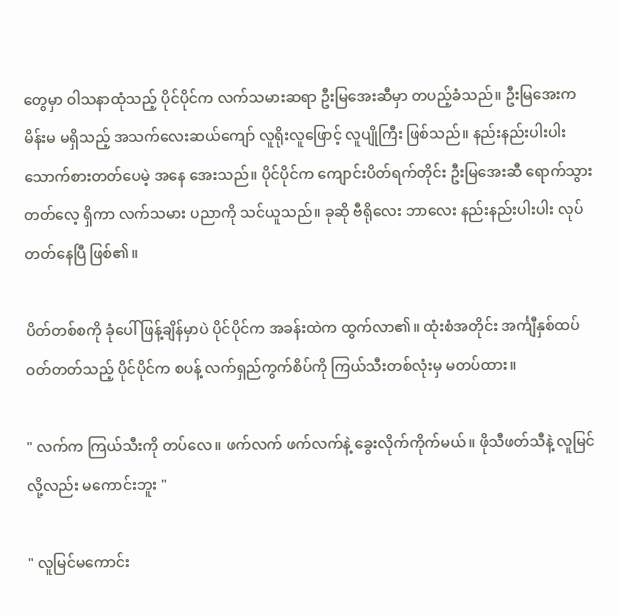တွေမှာ ဝါသနာထုံသည့် ပိုင်ပိုင်က လက်သမားဆရာ ဦးမြအေးဆီမှာ တပည့်ခံသည်။ ဦးမြအေးက မိန်းမ မရှိသည့် အသက်လေးဆယ်ကျော် လူရိုးလူဖြောင့် လူပျိုကြီး ဖြစ်သည်။ နည်းနည်းပါးပါး သောက်စားတတ်ပေမဲ့ အနေ အေးသည်။ ပိုင်ပိုင်က ကျောင်းပိတ်ရက်တိုင်း ဦးမြအေးဆီ ရောက်သွားတတ်လေ့ ရှိကာ လက်သမား ပညာကို သင်ယူသည်။ ခုဆို ဗီရိုလေး ဘာလေး နည်းနည်းပါးပါး လုပ်တတ်နေပြီ ဖြစ်၏။

ပိတ်တစ်စကို ခုံပေါ် ဖြန့်ချိန်မှာပဲ ပိုင်ပိုင်က အခန်းထဲက ထွက်လာ၏။ ထုံးစံအတိုင်း အင်္ကျီနှစ်ထပ် ဝတ်တတ်သည့် ပိုင်ပိုင်က စပန့် လက်ရှည်ကွက်စိပ်ကို ကြယ်သီးတစ်လုံးမှ မတပ်ထား။

" လက်က ကြယ်သီးကို တပ်လေ။ ဖက်လက် ဖက်လက်နဲ့ ခွေးလိုက်ကိုက်မယ်။ ဖိုသီဖတ်သီနဲ့ လူမြင်လို့လည်း မကောင်းဘူး "

" လူမြင်မကောင်း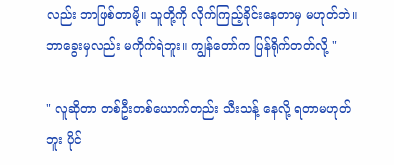လည်း ဘာဖြစ်တာမို့။ သူတို့ကို လိုက်ကြည့်ခိုင်းနေတာမှ မဟုတ်ဘဲ။ ဘာခွေးမှလည်း မကိုက်ရဲဘူး။ ကျွန်တော်က ပြန်ရိုက်တတ်လို့ "

" လူဆိုတာ တစ်ဦးတစ်ယောက်တည်း သီးသန့် နေလို့ ရတာမဟုတ်ဘူး ပိုင်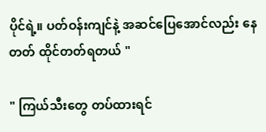ပိုင်ရဲ့။ ပတ်ဝန်းကျင်နဲ့ အဆင်ပြေအောင်လည်း နေတတ် ထိုင်တတ်ရတယ် "

" ကြယ်သီးတွေ တပ်ထားရင်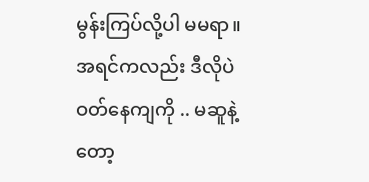မွန်းကြပ်လို့ပါ မမရာ။ အရင်ကလည်း ဒီလိုပဲ ဝတ်နေကျကို .. မဆူနဲ့တော့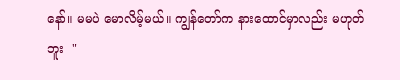နော်။ မမပဲ မောလိမ့်မယ်။ ကျွန်တော်က နားထောင်မှာလည်း မဟုတ်ဘူး  "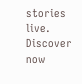stories live. Discover now